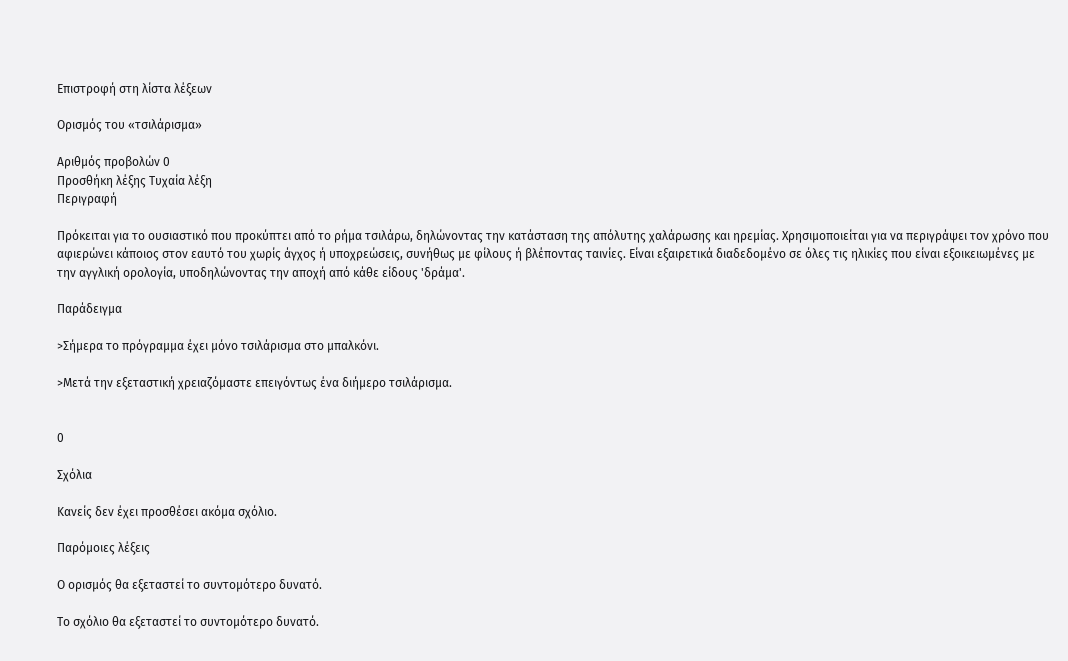Επιστροφή στη λίστα λέξεων

Ορισμός του «τσιλάρισμα»

Αριθμός προβολών 0
Προσθήκη λέξης Τυχαία λέξη
Περιγραφή

Πρόκειται για το ουσιαστικό που προκύπτει από το ρήμα τσιλάρω, δηλώνοντας την κατάσταση της απόλυτης χαλάρωσης και ηρεμίας. Χρησιμοποιείται για να περιγράψει τον χρόνο που αφιερώνει κάποιος στον εαυτό του χωρίς άγχος ή υποχρεώσεις, συνήθως με φίλους ή βλέποντας ταινίες. Είναι εξαιρετικά διαδεδομένο σε όλες τις ηλικίες που είναι εξοικειωμένες με την αγγλική ορολογία, υποδηλώνοντας την αποχή από κάθε είδους 'δράμα'.

Παράδειγμα

>Σήμερα το πρόγραμμα έχει μόνο τσιλάρισμα στο μπαλκόνι.

>Μετά την εξεταστική χρειαζόμαστε επειγόντως ένα διήμερο τσιλάρισμα.


0

Σχόλια

Κανείς δεν έχει προσθέσει ακόμα σχόλιο.

Παρόμοιες λέξεις

Ο ορισμός θα εξεταστεί το συντομότερο δυνατό.

Το σχόλιο θα εξεταστεί το συντομότερο δυνατό.